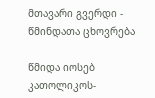მთავარი გვერდი - წმინდათა ცხოვრება

წმიდა იოსებ კათოლიკოს-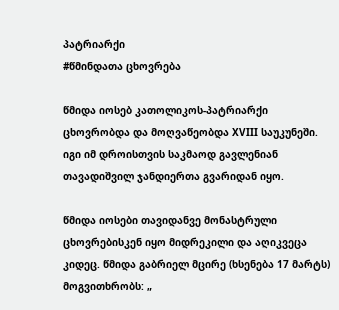პატრიარქი
#წმინდათა ცხოვრება

წმიდა იოსებ კათოლიკოს-პატრიარქი ცხოვრობდა და მოღვაწეობდა XVIII საუკუნეში. იგი იმ დროისთვის საკმაოდ გავლენიან თავადიშვილ ჯანდიერთა გვარიდან იყო.

წმიდა იოსები თავიდანვე მონასტრული ცხოვრებისკენ იყო მიდრეკილი და აღიკვეცა კიდეც. წმიდა გაბრიელ მცირე (ხსენება 17 მარტს) მოგვითხრობს: „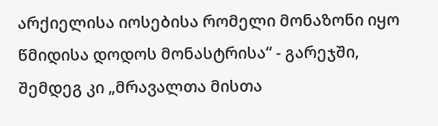არქიელისა იოსებისა რომელი მონაზონი იყო წმიდისა დოდოს მონასტრისა“ - გარეჯში, შემდეგ კი „მრავალთა მისთა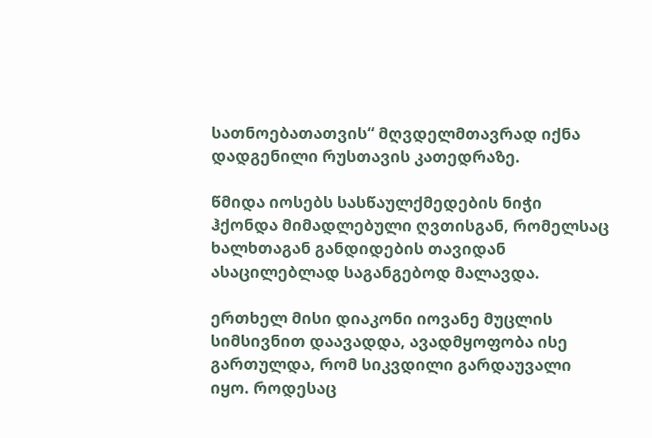სათნოებათათვის“ მღვდელმთავრად იქნა დადგენილი რუსთავის კათედრაზე.

წმიდა იოსებს სასწაულქმედების ნიჭი ჰქონდა მიმადლებული ღვთისგან, რომელსაც ხალხთაგან განდიდების თავიდან ასაცილებლად საგანგებოდ მალავდა.

ერთხელ მისი დიაკონი იოვანე მუცლის სიმსივნით დაავადდა, ავადმყოფობა ისე გართულდა, რომ სიკვდილი გარდაუვალი იყო. როდესაც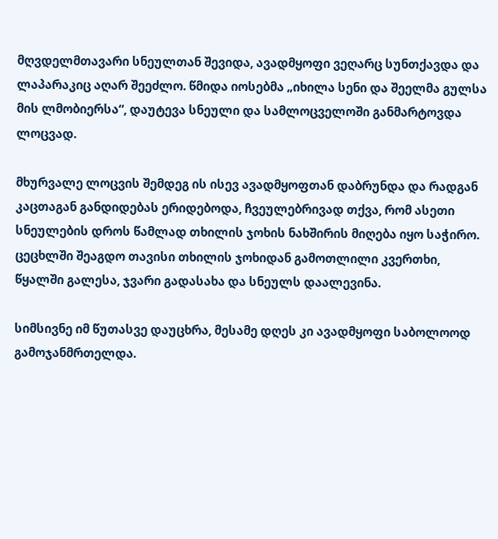მღვდელმთავარი სნეულთან შევიდა, ავადმყოფი ვეღარც სუნთქავდა და ლაპარაკიც აღარ შეეძლო. წმიდა იოსებმა „იხილა სენი და შეელმა გულსა მის ლმობიერსა“, დაუტევა სნეული და სამლოცველოში განმარტოვდა ლოცვად.

მხურვალე ლოცვის შემდეგ ის ისევ ავადმყოფთან დაბრუნდა და რადგან კაცთაგან განდიდებას ერიდებოდა, ჩვეულებრივად თქვა, რომ ასეთი სნეულების დროს წამლად თხილის ჯოხის ნახშირის მიღება იყო საჭირო. ცეცხლში შეაგდო თავისი თხილის ჯოხიდან გამოთლილი კვერთხი, წყალში გალესა, ჯვარი გადასახა და სნეულს დაალევინა.

სიმსივნე იმ წუთასვე დაუცხრა, მესამე დღეს კი ავადმყოფი საბოლოოდ გამოჯანმრთელდა.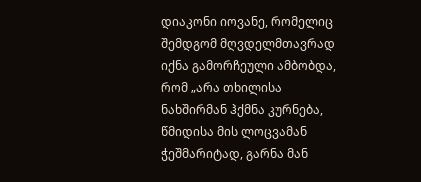დიაკონი იოვანე, რომელიც შემდგომ მღვდელმთავრად იქნა გამორჩეული ამბობდა, რომ „არა თხილისა ნახშირმან ჰქმნა კურნება, წმიდისა მის ლოცვამან ჭეშმარიტად, გარნა მან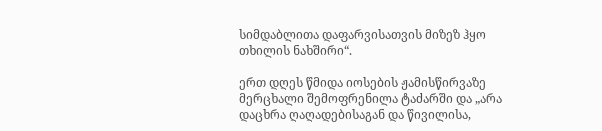სიმდაბლითა დაფარვისათვის მიზეზ ჰყო თხილის ნახშირი“.

ერთ დღეს წმიდა იოსების ჟამისწირვაზე მერცხალი შემოფრენილა ტაძარში და „არა დაცხრა ღაღადებისაგან და წივილისა,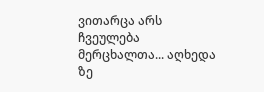ვითარცა არს ჩვეულება მერცხალთა... აღხედა ზე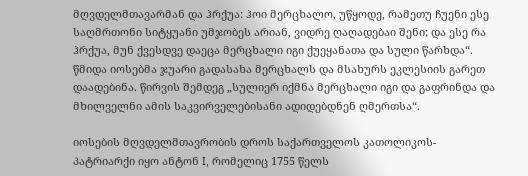მღვდელმთავარმან და ჰრქუა: ჰოი მერცხალო, უწყოდე, რამეთუ ჩუენი ესე საღმრთონი სიტყუანი უმჯობეს არიან, ვიდრე ღაღადებაი შენი; და ესე რა ჰრქუა, მუნ ქვესდვე დაეცა მერცხალი იგი ქუეყანათა და სული წარხდა“. წმიდა იოსებმა ჯუარი გადასახა მერცხალს და მსახურს ეკლესიის გარეთ დაადებინა. წირვის შემდეგ „სულიერ იქმნა მერცხალი იგი და გაფრინდა და მხილველნი ამის საკვირველებისანი ადიდებდნენ ღმერთსა“.

იოსების მღვდელმთავრობის დროს საქართველოს კათოლიკოს-პატრიარქი იყო ანტონ I, რომელიც 1755 წელს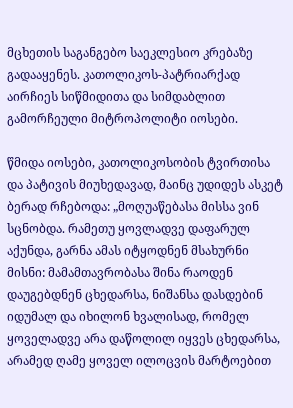მცხეთის საგანგებო საეკლესიო კრებაზე გადააყენეს. კათოლიკოს-პატრიარქად აირჩიეს სიწმიდითა და სიმდაბლით გამორჩეული მიტროპოლიტი იოსები.

წმიდა იოსები, კათოლიკოსობის ტვირთისა და პატივის მიუხედავად, მაინც უდიდეს ასკეტ ბერად რჩებოდა: „მოღუაწებასა მისსა ვინ სცნობდა. რამეთუ ყოვლადვე დაფარულ აქუნდა, გარნა ამას იტყოდნენ მსახურნი მისნი: მამამთავრობასა შინა რაოდენ დაუგებდნენ ცხედარსა, ნიშანსა დასდებინ იდუმალ და იხილონ ხვალისად, რომელ ყოველადვე არა დაწოლილ იყვეს ცხედარსა, არამედ ღამე ყოველ ილოცვის მარტოებით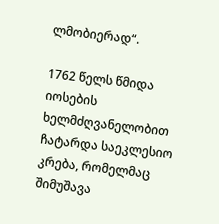ლმობიერად“.

1762 წელს წმიდა იოსების ხელმძღვანელობით ჩატარდა საეკლესიო კრება, რომელმაც შიმუშავა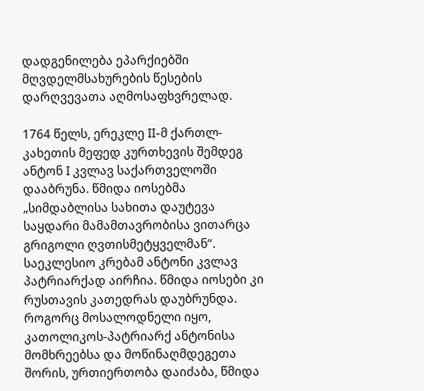დადგენილება ეპარქიებში მღვდელმსახურების წესების დარღვევათა აღმოსაფხვრელად.

1764 წელს, ერეკლე II-მ ქართლ-კახეთის მეფედ კურთხევის შემდეგ ანტონ I კვლავ საქართველოში დააბრუნა. წმიდა იოსებმა „სიმდაბლისა სახითა დაუტევა საყდარი მამამთავრობისა ვითარცა გრიგოლი ღვთისმეტყველმან“. საეკლესიო კრებამ ანტონი კვლავ პატრიარქად აირჩია. წმიდა იოსები კი რუსთავის კათედრას დაუბრუნდა. როგორც მოსალოდნელი იყო, კათოლიკოს-პატრიარქ ანტონისა მომხრეებსა და მოწინაღმდეგეთა შორის, ურთიერთობა დაიძაბა, წმიდა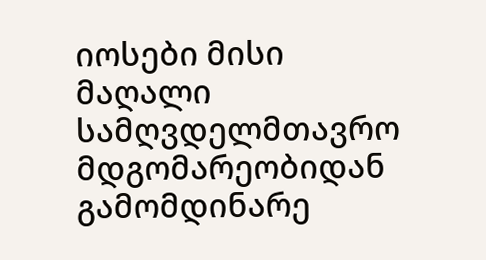იოსები მისი მაღალი სამღვდელმთავრო მდგომარეობიდან გამომდინარე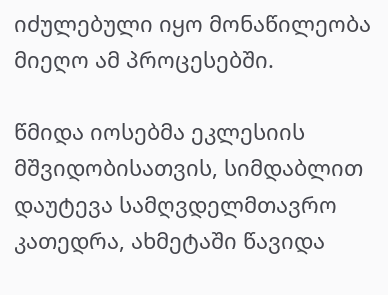იძულებული იყო მონაწილეობა მიეღო ამ პროცესებში.

წმიდა იოსებმა ეკლესიის  მშვიდობისათვის, სიმდაბლით დაუტევა სამღვდელმთავრო კათედრა, ახმეტაში წავიდა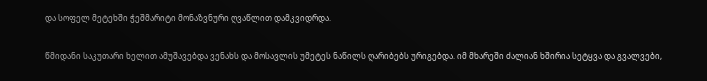და სოფელ მეტეხში ჭეშმარიტი მონაზვნური ღვაწლით დამკვიდრდა.

წმიდანი საკუთარი ხელით ამუშავებდა ვენახს და მოსავლის უმეტეს ნაწილს ღარიბებს ურიგებდა. იმ მხარეში ძალიან ხშირია სეტყვა და გვალვები,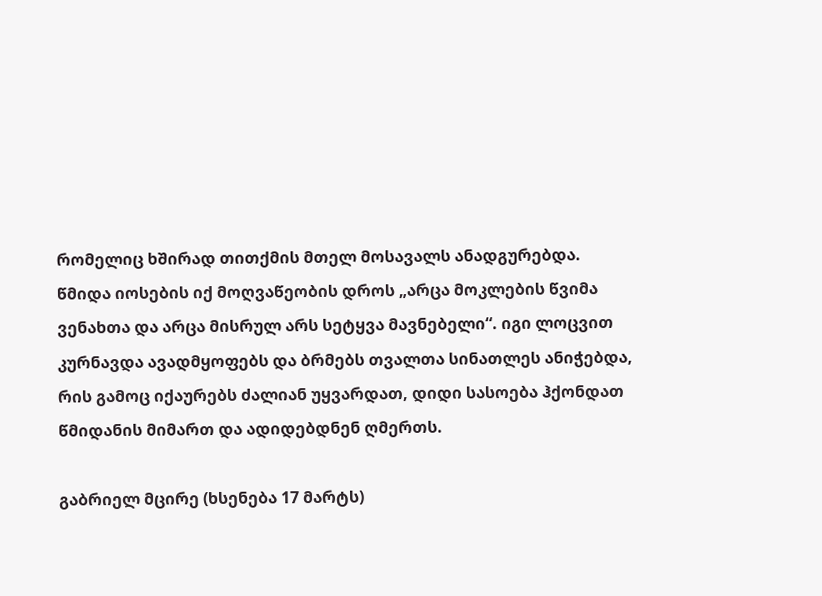რომელიც ხშირად თითქმის მთელ მოსავალს ანადგურებდა. წმიდა იოსების იქ მოღვაწეობის დროს „არცა მოკლების წვიმა ვენახთა და არცა მისრულ არს სეტყვა მავნებელი“. იგი ლოცვით კურნავდა ავადმყოფებს და ბრმებს თვალთა სინათლეს ანიჭებდა, რის გამოც იქაურებს ძალიან უყვარდათ, დიდი სასოება ჰქონდათ წმიდანის მიმართ და ადიდებდნენ ღმერთს.

გაბრიელ მცირე (ხსენება 17 მარტს)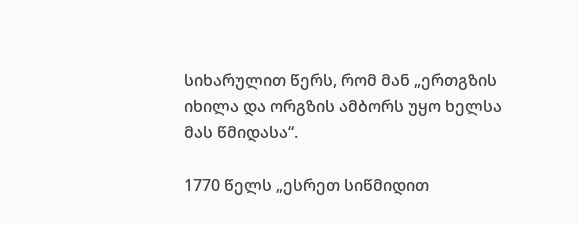სიხარულით წერს, რომ მან „ერთგზის იხილა და ორგზის ამბორს უყო ხელსა მას წმიდასა“.

1770 წელს „ესრეთ სიწმიდით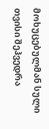მოხუცებულმან სული თვისი შეჰვედრა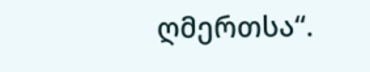ღმერთსა“.